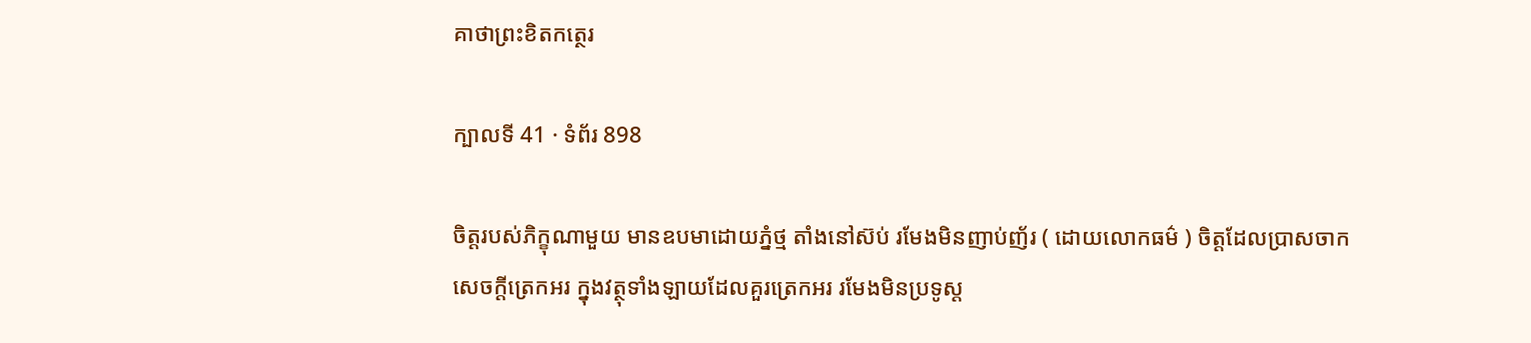គាថាព្រះខិតកត្ថេរ

ក្បាលទី 41 · ទំព័រ 898

ចិត្តរបស់ភិក្ខុណាមួយ មានឧបមាដោយភ្នំថ្ម តាំងនៅស៊ប់ រមែងមិនញាប់ញ័រ ( ដោយលោកធម៌ ) ចិត្តដែលប្រាសចាកសេចក្តីត្រេកអរ ក្នុងវត្ថុទាំងឡាយដែលគួរត្រេកអរ រមែងមិនប្រទូស្ត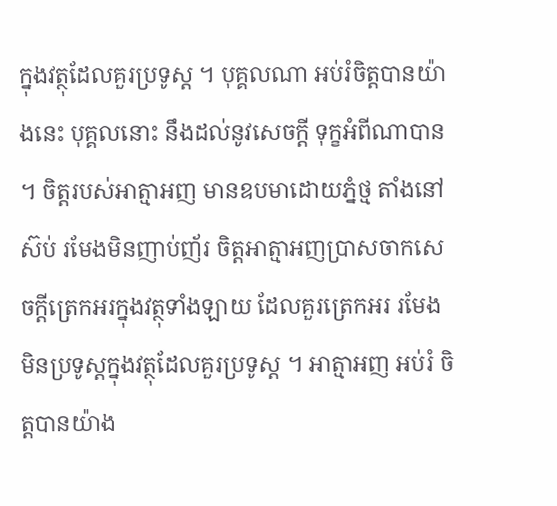ក្នុងវត្ថុដែលគួរប្រទូស្ត ។ បុគ្គលណា អប់រំចិត្តបានយ៉ាងនេះ បុគ្គលនោះ នឹងដល់នូវសេចក្តី ទុក្ខអំពីណាបាន ។ ចិត្តរបស់អាត្មាអញ មានឧបមាដោយភ្នំថ្ម តាំងនៅស៊ប់ រមែងមិនញាប់ញ័រ ចិត្តអាត្មាអញប្រាសចាកសេចក្តីត្រេកអរក្នុងវត្ថុទាំងឡាយ ដែលគួរត្រេកអរ រមែងមិនប្រទូស្តក្នុងវត្ថុដែលគួរប្រទូស្ត ។ អាត្មាអញ អប់រំ ចិត្តបានយ៉ាង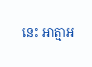នេះ អាត្មាអ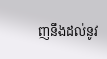ញនឹងដល់នូវ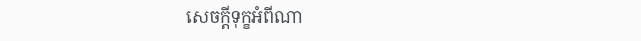សេចក្តីទុក្ខអំពីណា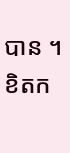បាន ។ ខិតក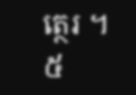ត្ថេរ ។ ៥